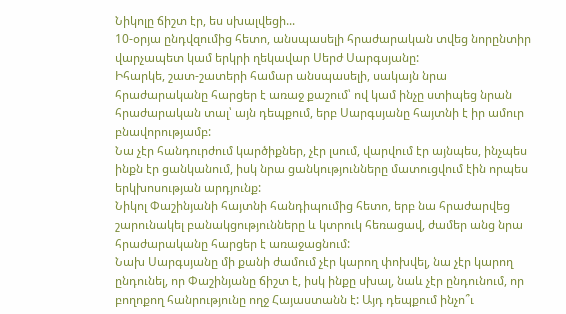Նիկոլը ճիշտ էր, ես սխալվեցի...
10-օրյա ընդվզումից հետո, անսպասելի հրաժարական տվեց նորընտիր վարչապետ կամ երկրի ղեկավար Սերժ Սարգսյանը:
Իհարկե, շատ-շատերի համար անսպասելի, սակայն նրա հրաժարականը հարցեր է առաջ քաշում՝ ով կամ ինչը ստիպեց նրան հրաժարական տալ՝ այն դեպքում, երբ Սարգսյանը հայտնի է իր ամուր բնավորությամբ:
Նա չէր հանդուրժում կարծիքներ, չէր լսում, վարվում էր այնպես, ինչպես ինքն էր ցանկանում, իսկ նրա ցանկությունները մատուցվում էին որպես երկխոսության արդյունք:
Նիկոլ Փաշինյանի հայտնի հանդիպումից հետո, երբ նա հրաժարվեց շարունակել բանակցությունները և կտրուկ հեռացավ, ժամեր անց նրա հրաժարականը հարցեր է առաջացնում:
Նախ Սարգսյանը մի քանի ժամում չէր կարող փոխվել, նա չէր կարող ընդունել, որ Փաշինյանը ճիշտ է, իսկ ինքը սխալ, նաև չէր ընդունում, որ բողոքող հանրությունը ողջ Հայաստանն է: Այդ դեպքում ինչո՞ւ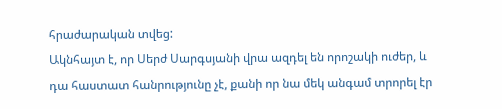հրաժարական տվեց:
Ակնհայտ է, որ Սերժ Սարգսյանի վրա ազդել են որոշակի ուժեր, և դա հաստատ հանրությունը չէ, քանի որ նա մեկ անգամ տրորել էր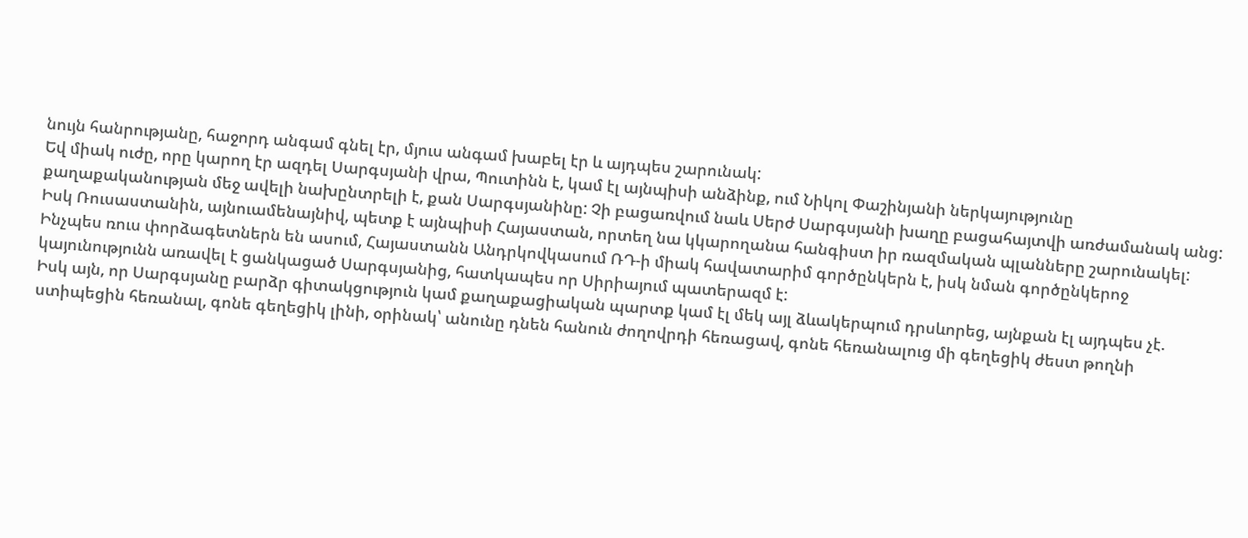նույն հանրությանը, հաջորդ անգամ գնել էր, մյուս անգամ խաբել էր և այդպես շարունակ:
Եվ միակ ուժը, որը կարող էր ազդել Սարգսյանի վրա, Պուտինն է, կամ էլ այնպիսի անձինք, ում Նիկոլ Փաշինյանի ներկայությունը քաղաքականության մեջ ավելի նախընտրելի է, քան Սարգսյանինը: Չի բացառվում նաև Սերժ Սարգսյանի խաղը բացահայտվի առժամանակ անց: Իսկ Ռուսաստանին, այնուամենայնիվ, պետք է այնպիսի Հայաստան, որտեղ նա կկարողանա հանգիստ իր ռազմական պլանները շարունակել:
Ինչպես ռուս փորձագետներն են ասում, Հայաստանն Անդրկովկասում ՌԴ-ի միակ հավատարիմ գործընկերն է, իսկ նման գործընկերոջ կայունությունն առավել է ցանկացած Սարգսյանից, հատկապես որ Սիրիայում պատերազմ է:
Իսկ այն, որ Սարգսյանը բարձր գիտակցություն կամ քաղաքացիական պարտք կամ էլ մեկ այլ ձևակերպում դրսևորեց, այնքան էլ այդպես չէ. ստիպեցին հեռանալ, գոնե գեղեցիկ լինի, օրինակ՝ անունը դնեն հանուն ժողովրդի հեռացավ, գոնե հեռանալուց մի գեղեցիկ ժեստ թողնի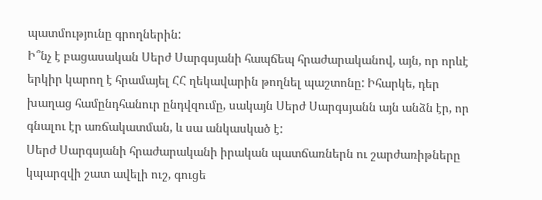պատմությունը գրողներին:
Ի՞նչ է բացասական Սերժ Սարգսյանի հապճեպ հրաժարականով, այն, որ որևէ երկիր կարող է հրամայել ՀՀ ղեկավարին թողնել պաշտոնը: Իհարկե, դեր խաղաց համընդհանուր ընդվզումը, սակայն Սերժ Սարգսյանն այն անձն էր, որ գնալու էր առճակատման, և սա անկասկած է:
Սերժ Սարգսյանի հրաժարականի իրական պատճառներն ու շարժառիթները կպարզվի շատ ավելի ուշ, գուցե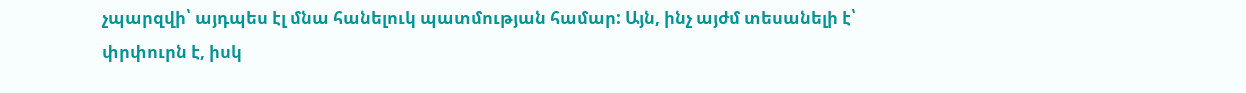չպարզվի՝ այդպես էլ մնա հանելուկ պատմության համար: Այն, ինչ այժմ տեսանելի է՝ փրփուրն է, իսկ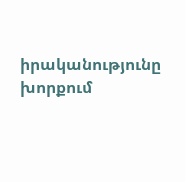իրականությունը խորքում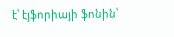է՝ էյֆորիայի ֆոնին՝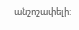անշոշափելի: